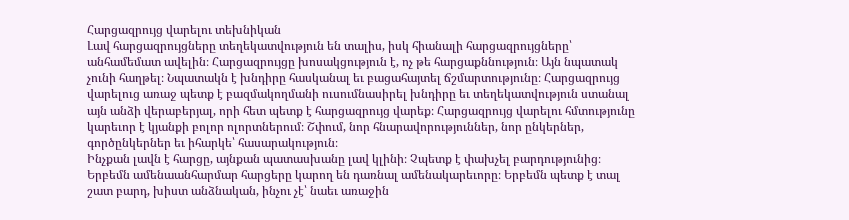Հարցազրույց վարելու տեխնիկան
Լավ հարցազրույցները տեղեկատվություն են տալիս, իսկ հիանալի հարցազրույցները՝ անհամեմատ ավելին։ Հարցազրույցը խոսակցություն է, ոչ թե հարցաքննություն։ Այն նպատակ չունի հաղթել։ Նպատակն է խնդիրը հասկանալ եւ բացահայտել ճշմարտությունը։ Հարցազրույց վարելուց առաջ պետք է բազմակողմանի ուսումնասիրել խնդիրը եւ տեղեկատվություն ստանալ այն անձի վերաբերյալ, որի հետ պետք է հարցազրույց վարեք։ Հարցազրույց վարելու հմտությունը կարեւոր է կյանքի բոլոր ոլորտներում։ Շփում, նոր հնարավորություններ, նոր ընկերներ, գործընկերներ եւ իհարկե՝ հասարակություն։
Ինչքան լավն է հարցը, այնքան պատասխանը լավ կլինի։ Չպետք է փախչել բարդությունից։ Երբեմն ամենաանհարմար հարցերը կարող են դառնալ ամենակարեւորը։ Երբեմն պետք է տալ շատ բարդ, խիստ անձնական, ինչու չէ՝ նաեւ առաջին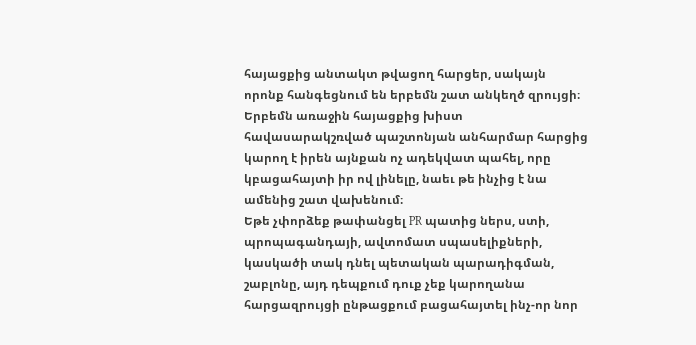հայացքից անտակտ թվացող հարցեր, սակայն որոնք հանգեցնում են երբեմն շատ անկեղծ զրույցի։ Երբեմն առաջին հայացքից խիստ հավասարակշռված պաշտոնյան անհարմար հարցից կարող է իրեն այնքան ոչ ադեկվատ պահել, որը կբացահայտի իր ով լինելը, նաեւ թե ինչից է նա ամենից շատ վախենում։
Եթե չփորձեք թափանցել PR պատից ներս, ստի, պրոպագանդայի, ավտոմատ սպասելիքների, կասկածի տակ դնել պետական պարադիգման, շաբլոնը, այդ դեպքում դուք չեք կարողանա հարցազրույցի ընթացքում բացահայտել ինչ-որ նոր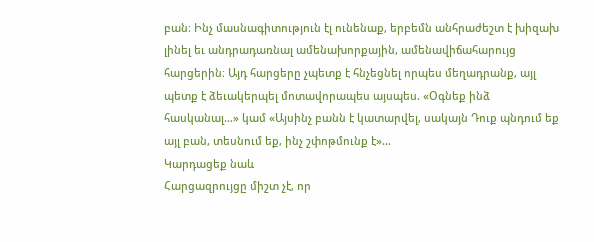բան։ Ինչ մասնագիտություն էլ ունենաք, երբեմն անհրաժեշտ է խիզախ լինել եւ անդրադառնալ ամենախորքային, ամենավիճահարույց հարցերին։ Այդ հարցերը չպետք է հնչեցնել որպես մեղադրանք, այլ պետք է ձեւակերպել մոտավորապես այսպես. «Օգնեք ինձ հասկանալ…» կամ «Այսինչ բանն է կատարվել, սակայն Դուք պնդում եք այլ բան, տեսնում եք, ինչ շփոթմունք է»…
Կարդացեք նաև
Հարցազրույցը միշտ չէ, որ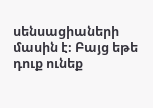սենսացիաների մասին է։ Բայց եթե դուք ունեք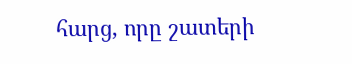հարց, որը շատերի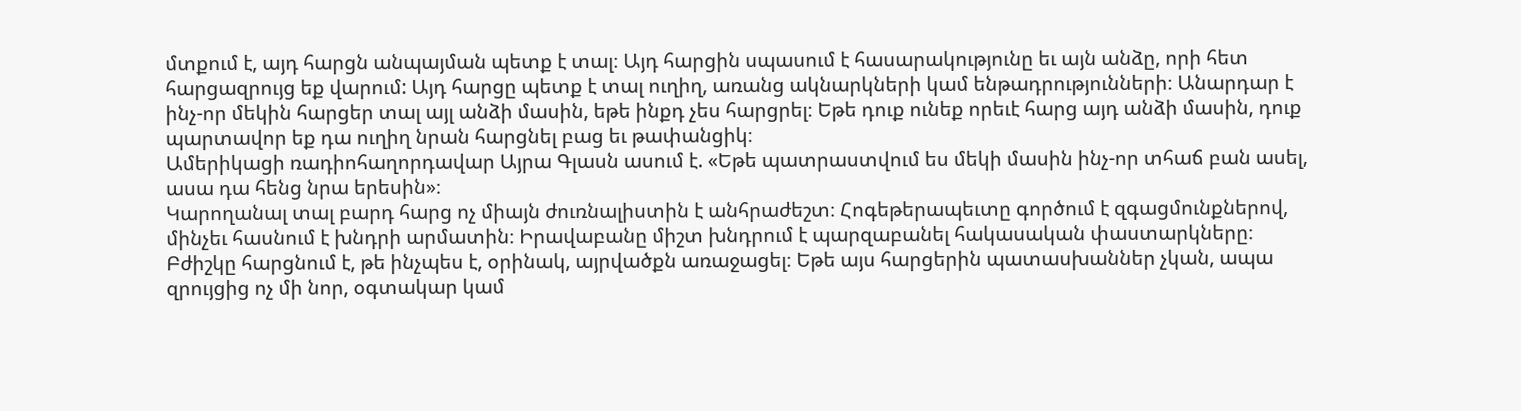մտքում է, այդ հարցն անպայման պետք է տալ։ Այդ հարցին սպասում է հասարակությունը եւ այն անձը, որի հետ հարցազրույց եք վարում: Այդ հարցը պետք է տալ ուղիղ, առանց ակնարկների կամ ենթադրությունների։ Անարդար է ինչ-որ մեկին հարցեր տալ այլ անձի մասին, եթե ինքդ չես հարցրել։ Եթե դուք ունեք որեւէ հարց այդ անձի մասին, դուք պարտավոր եք դա ուղիղ նրան հարցնել բաց եւ թափանցիկ։
Ամերիկացի ռադիոհաղորդավար Այրա Գլասն ասում է. «Եթե պատրաստվում ես մեկի մասին ինչ-որ տհաճ բան ասել, ասա դա հենց նրա երեսին»։
Կարողանալ տալ բարդ հարց ոչ միայն ժուռնալիստին է անհրաժեշտ։ Հոգեթերապեւտը գործում է զգացմունքներով, մինչեւ հասնում է խնդրի արմատին։ Իրավաբանը միշտ խնդրում է պարզաբանել հակասական փաստարկները։ Բժիշկը հարցնում է, թե ինչպես է, օրինակ, այրվածքն առաջացել։ Եթե այս հարցերին պատասխաններ չկան, ապա զրույցից ոչ մի նոր, օգտակար կամ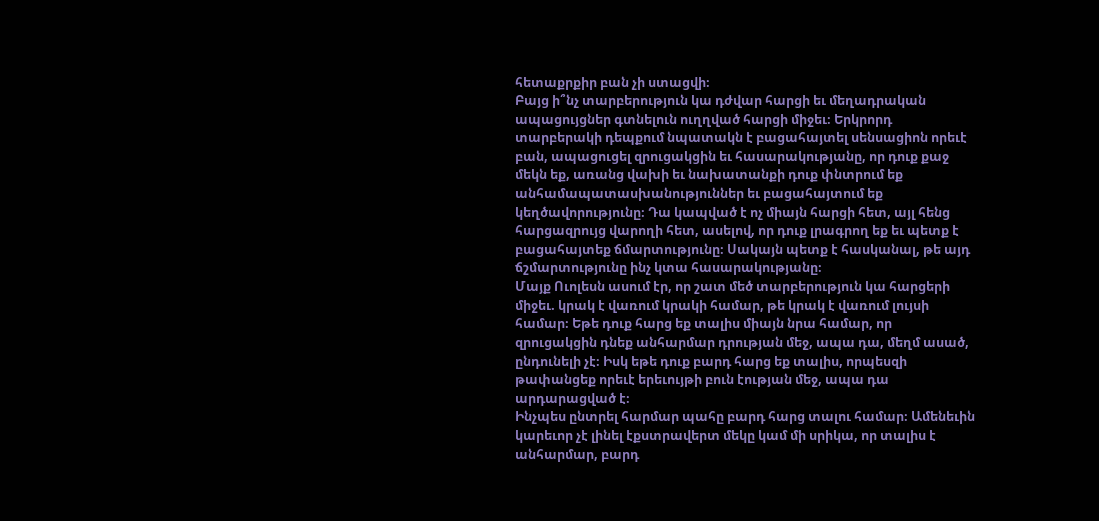հետաքրքիր բան չի ստացվի։
Բայց ի՞նչ տարբերություն կա դժվար հարցի եւ մեղադրական ապացույցներ գտնելուն ուղղված հարցի միջեւ։ Երկրորդ տարբերակի դեպքում նպատակն է բացահայտել սենսացիոն որեւէ բան, ապացուցել զրուցակցին եւ հասարակությանը, որ դուք քաջ մեկն եք, առանց վախի եւ նախատանքի դուք փնտրում եք անհամապատասխանություններ եւ բացահայտում եք կեղծավորությունը։ Դա կապված է ոչ միայն հարցի հետ, այլ հենց հարցազրույց վարողի հետ, ասելով, որ դուք լրագրող եք եւ պետք է բացահայտեք ճմարտությունը։ Սակայն պետք է հասկանալ, թե այդ ճշմարտությունը ինչ կտա հասարակությանը։
Մայք Ուոլեսն ասում էր, որ շատ մեծ տարբերություն կա հարցերի միջեւ. կրակ է վառում կրակի համար, թե կրակ է վառում լույսի համար։ Եթե դուք հարց եք տալիս միայն նրա համար, որ զրուցակցին դնեք անհարմար դրության մեջ, ապա դա, մեղմ ասած, ընդունելի չէ։ Իսկ եթե դուք բարդ հարց եք տալիս, որպեսզի թափանցեք որեւէ երեւույթի բուն էության մեջ, ապա դա արդարացված է։
Ինչպես ընտրել հարմար պահը բարդ հարց տալու համար։ Ամենեւին կարեւոր չէ լինել էքստրավերտ մեկը կամ մի սրիկա, որ տալիս է անհարմար, բարդ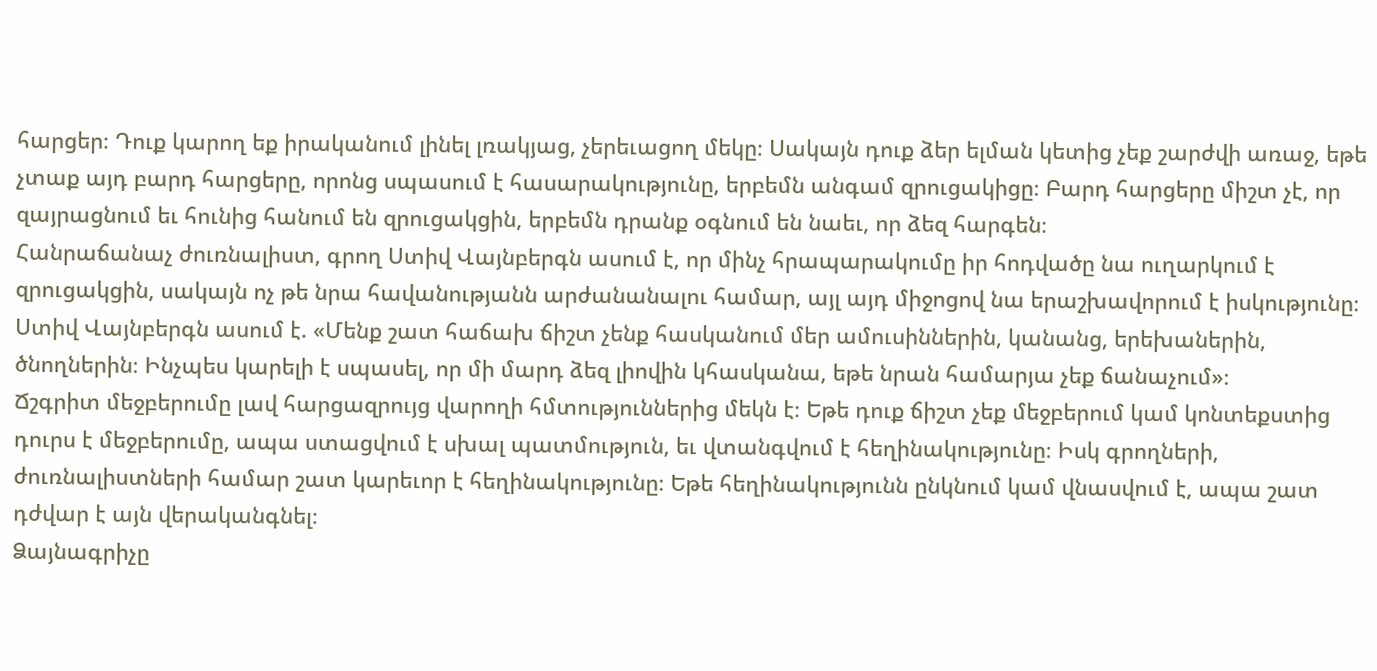հարցեր։ Դուք կարող եք իրականում լինել լռակյաց, չերեւացող մեկը։ Սակայն դուք ձեր ելման կետից չեք շարժվի առաջ, եթե չտաք այդ բարդ հարցերը, որոնց սպասում է հասարակությունը, երբեմն անգամ զրուցակիցը։ Բարդ հարցերը միշտ չէ, որ զայրացնում եւ հունից հանում են զրուցակցին, երբեմն դրանք օգնում են նաեւ, որ ձեզ հարգեն։
Հանրաճանաչ ժուռնալիստ, գրող Ստիվ Վայնբերգն ասում է, որ մինչ հրապարակումը իր հոդվածը նա ուղարկում է զրուցակցին, սակայն ոչ թե նրա հավանությանն արժանանալու համար, այլ այդ միջոցով նա երաշխավորում է իսկությունը։ Ստիվ Վայնբերգն ասում է. «Մենք շատ հաճախ ճիշտ չենք հասկանում մեր ամուսիններին, կանանց, երեխաներին, ծնողներին։ Ինչպես կարելի է սպասել, որ մի մարդ ձեզ լիովին կհասկանա, եթե նրան համարյա չեք ճանաչում»։
Ճշգրիտ մեջբերումը լավ հարցազրույց վարողի հմտություններից մեկն է։ Եթե դուք ճիշտ չեք մեջբերում կամ կոնտեքստից դուրս է մեջբերումը, ապա ստացվում է սխալ պատմություն, եւ վտանգվում է հեղինակությունը։ Իսկ գրողների, ժուռնալիստների համար շատ կարեւոր է հեղինակությունը։ Եթե հեղինակությունն ընկնում կամ վնասվում է, ապա շատ դժվար է այն վերականգնել։
Ձայնագրիչը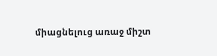միացնելուց առաջ միշտ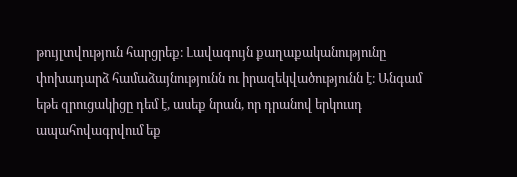թույլտվություն հարցրեք։ Լավագույն քաղաքականությունը փոխադարձ համաձայնությունն ու իրազեկվածությունն է։ Անգամ եթե զրուցակիցը դեմ է, ասեք նրան, որ դրանով երկուսդ ապահովագրվում եք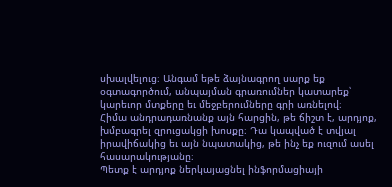սխալվելուց։ Անգամ եթե ձայնագրող սարք եք օգտագործում, անպայման գրառումներ կատարեք՝ կարեւոր մտքերը եւ մեջբերումները գրի առնելով։
Հիմա անդրադառնանք այն հարցին, թե ճիշտ է, արդյոք, խմբագրել զրուցակցի խոսքը։ Դա կապված է տվյալ իրավիճակից եւ այն նպատակից, թե ինչ եք ուզում ասել հասարակությանը։
Պետք է արդյոք ներկայացնել ինֆորմացիայի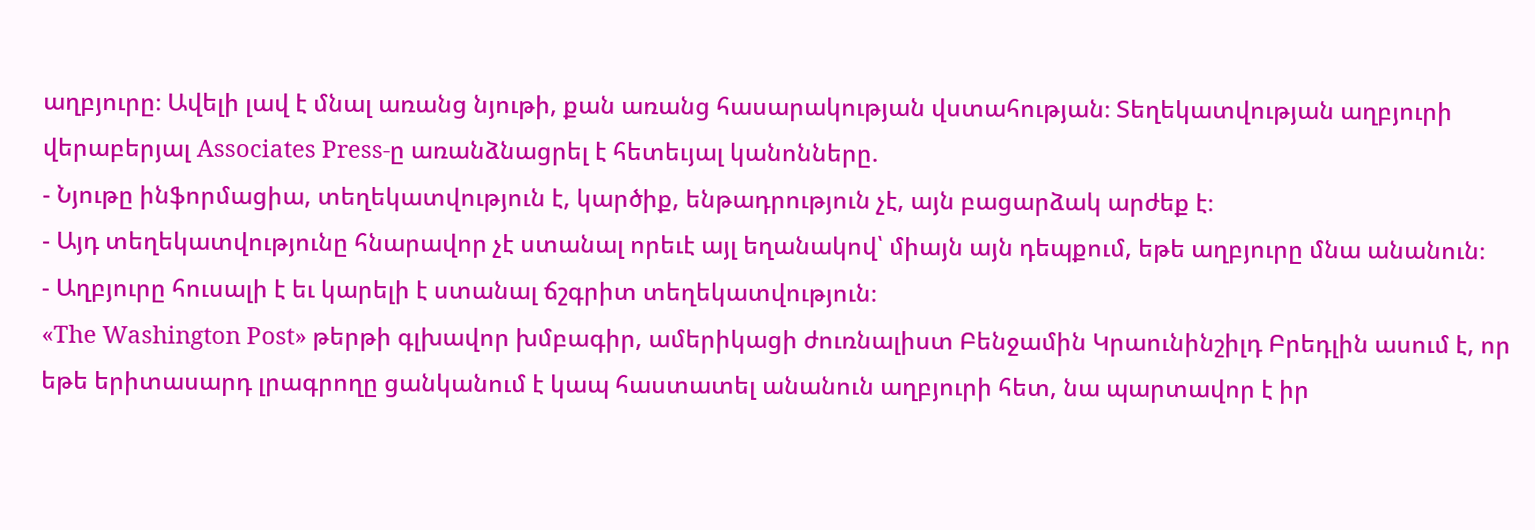աղբյուրը։ Ավելի լավ է մնալ առանց նյութի, քան առանց հասարակության վստահության։ Տեղեկատվության աղբյուրի վերաբերյալ Associates Press-ը առանձնացրել է հետեւյալ կանոնները.
- Նյութը ինֆորմացիա, տեղեկատվություն է, կարծիք, ենթադրություն չէ, այն բացարձակ արժեք է։
- Այդ տեղեկատվությունը հնարավոր չէ ստանալ որեւէ այլ եղանակով՝ միայն այն դեպքում, եթե աղբյուրը մնա անանուն։
- Աղբյուրը հուսալի է եւ կարելի է ստանալ ճշգրիտ տեղեկատվություն։
«The Washington Post» թերթի գլխավոր խմբագիր, ամերիկացի ժուռնալիստ Բենջամին Կրաունինշիլդ Բրեդլին ասում է, որ եթե երիտասարդ լրագրողը ցանկանում է կապ հաստատել անանուն աղբյուրի հետ, նա պարտավոր է իր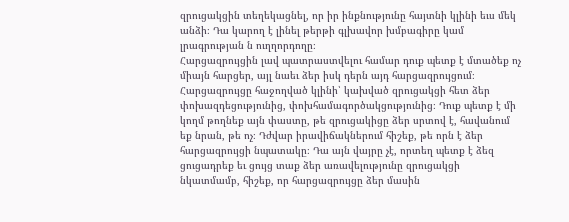զրուցակցին տեղեկացնել, որ իր ինքնությունը հայտնի կլինի եւս մեկ անձի։ Դա կարող է լինել թերթի գլխավոր խմբագիրը կամ լրագրության ն ուղղորդողը։
Հարցազրույցին լավ պատրաստվելու համար դուք պետք է մտածեք ոչ միայն հարցեր, այլ նաեւ ձեր իսկ դերն այդ հարցազրույցում։ Հարցազրույցը հաջողված կլինի՝ կախված զրուցակցի հետ ձեր փոխազդեցությունից, փոխհամագործակցությունից։ Դուք պետք է մի կողմ թողնեք այն փաստը, թե զրուցակիցը ձեր սրտով է, հավանում եք նրան, թե ոչ։ Դժվար իրավիճակներում հիշեք, թե որն է ձեր հարցազրույցի նպատակը։ Դա այն վայրը չէ, որտեղ պետք է ձեզ ցուցադրեք եւ ցույց տաք ձեր առավելությունը զրուցակցի նկատմամբ, հիշեք, որ հարցազրույցը ձեր մասին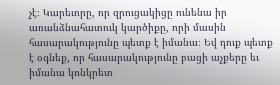չէ։ Կարեւորը, որ զրուցակիցը ունենա իր առանձնահատուկ կարծիքը, որի մասին հասարակությունը պետք է իմանա։ Եվ դուք պետք է օգնեք, որ հասարակությունը բացի աչքերը եւ իմանա կոնկրետ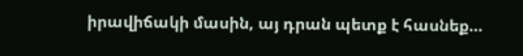իրավիճակի մասին, այ դրան պետք է հասնեք…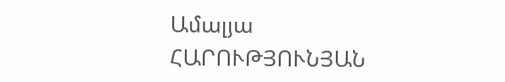Ամալյա ՀԱՐՈՒԹՅՈՒՆՅԱՆ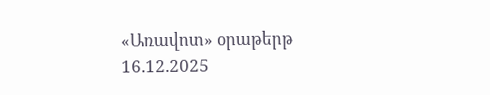«Առավոտ» օրաթերթ
16.12.2025